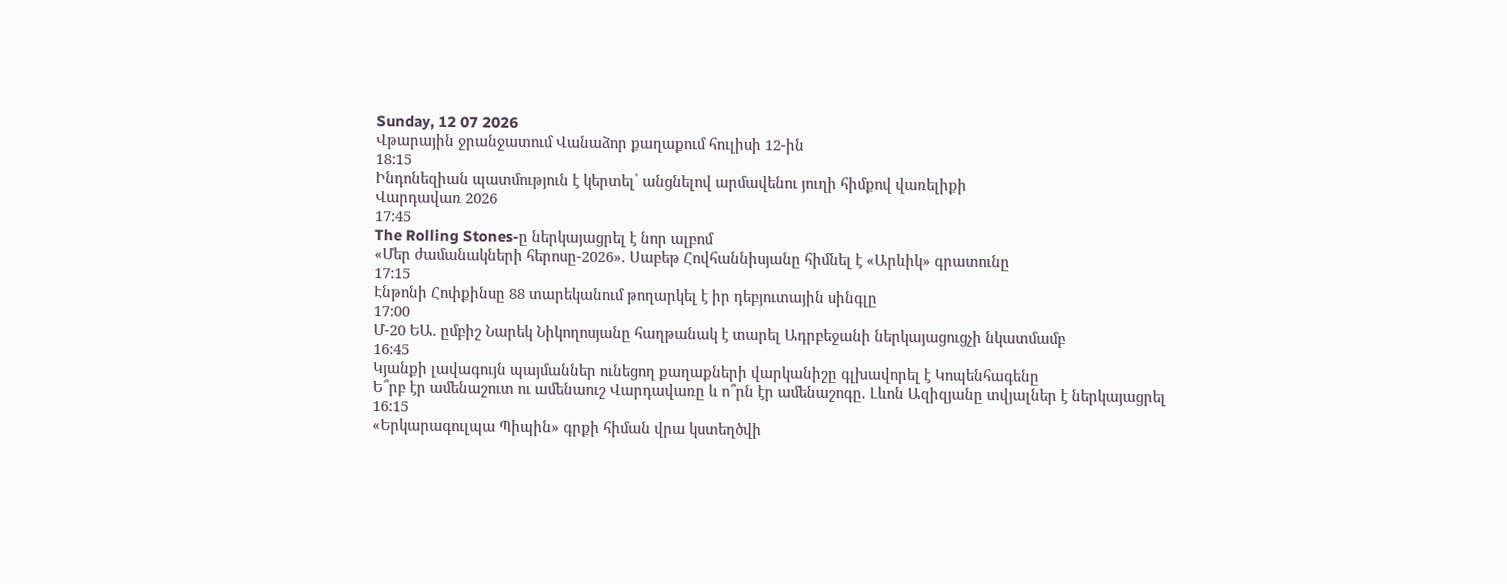Sunday, 12 07 2026
Վթարային ջրանջատում Վանաձոր քաղաքում հուլիսի 12-ին
18:15
Ինդոնեզիան պատմություն է կերտել՝ անցնելով արմավենու յուղի հիմքով վառելիքի
Վարդավառ 2026
17:45
The Rolling Stones-ը ներկայացրել է նոր ալբոմ
«Մեր ժամանակների հերոսը-2026». Սաբեթ Հովհաննիսյանը հիմնել է «Արևիկ» գրատունը
17:15
Էնթոնի Հոփքինսը 88 տարեկանում թողարկել է իր դեբյուտային սինգլը
17:00
Մ-20 ԵԱ. ըմբիշ Նարեկ Նիկողոսյանը հաղթանակ է տարել Ադրբեջանի ներկայացուցչի նկատմամբ
16:45
Կյանքի լավագույն պայմաններ ունեցող քաղաքների վարկանիշը գլխավորել է Կոպենհագենը
Ե՞րբ էր ամենաշուտ ու ամենաուշ Վարդավառը և ո՞րն էր ամենաշոգը. Լևոն Ազիզյանը տվյալներ է ներկայացրել
16:15
«Երկարագուլպա Պիպին» գրքի հիման վրա կստեղծվի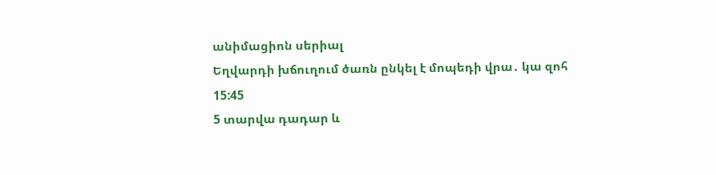անիմացիոն սերիալ
Եղվարդի խճուղում ծառն ընկել է մոպեդի վրա․ կա զոհ
15:45
5 տարվա դադար և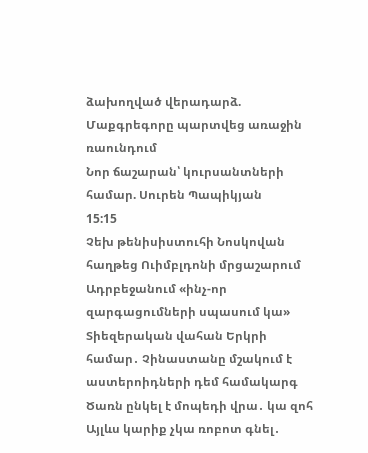ձախողված վերադարձ. Մաքգրեգորը պարտվեց առաջին ռաունդում
Նոր ճաշարան՝ կուրսանտների համար. Սուրեն Պապիկյան
15:15
Չեխ թենիսիստուհի Նոսկովան հաղթեց Ուիմբլդոնի մրցաշարում
Ադրբեջանում «ինչ-որ զարգացումների սպասում կա»
Տիեզերական վահան Երկրի համար․ Չինաստանը մշակում է աստերոիդների դեմ համակարգ
Ծառն ընկել է մոպեդի վրա․ կա զոհ
Այլևս կարիք չկա ռոբոտ գնել․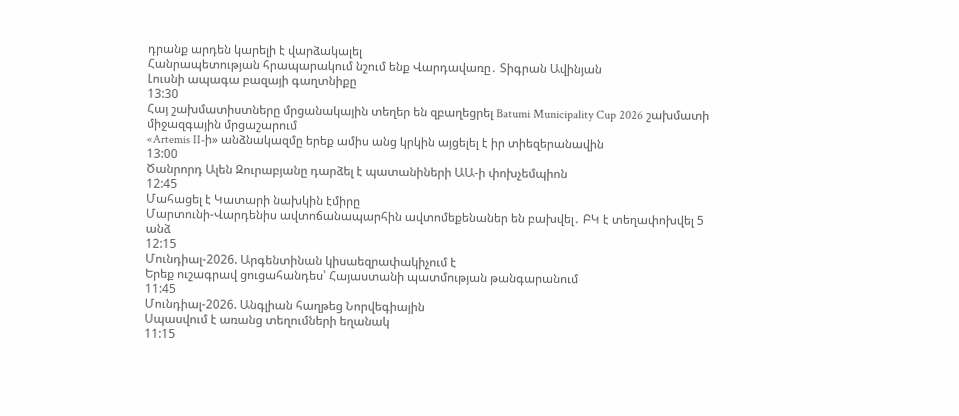դրանք արդեն կարելի է վարձակալել
Հանրապետության հրապարակում նշում ենք Վարդավառը․ Տիգրան Ավինյան
Լուսնի ապագա բազայի գաղտնիքը
13:30
Հայ շախմատիստները մրցանակային տեղեր են զբաղեցրել Batumi Municipality Cup 2026 շախմատի միջազգային մրցաշարում
«Artemis II-ի» անձնակազմը երեք ամիս անց կրկին այցելել է իր տիեզերանավին
13:00
Ծանրորդ Ալեն Զուրաբյանը դարձել է պատանիների ԱԱ-ի փոխչեմպիոն
12:45
Մահացել է Կատարի նախկին էմիրը
Մարտունի-Վարդենիս ավտոճանապարհին ավտոմեքենաներ են բախվել․ ԲԿ է տեղափոխվել 5 անձ
12:15
Մունդիալ-2026. Արգենտինան կիսաեզրափակիչում է
Երեք ուշագրավ ցուցահանդես՝ Հայաստանի պատմության թանգարանում
11:45
Մունդիալ-2026. Անգլիան հաղթեց Նորվեգիային
Սպասվում է առանց տեղումների եղանակ
11:15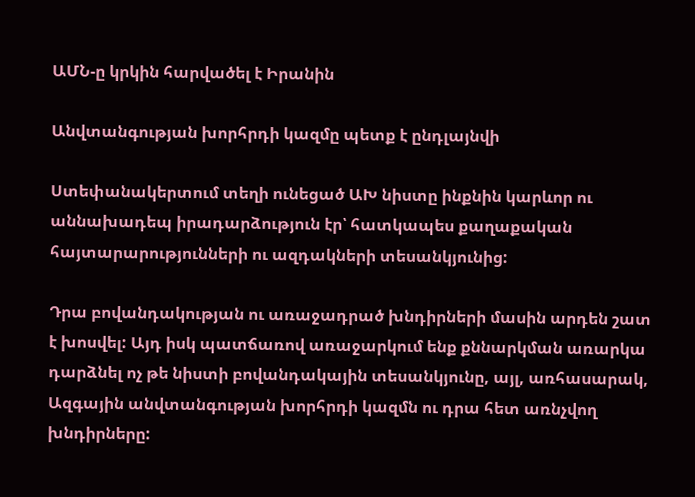ԱՄՆ-ը կրկին հարվածել է Իրանին

Անվտանգության խորհրդի կազմը պետք է ընդլայնվի

Ստեփանակերտում տեղի ունեցած ԱԽ նիստը ինքնին կարևոր ու աննախադեպ իրադարձություն էր՝ հատկապես քաղաքական հայտարարությունների ու ազդակների տեսանկյունից:

Դրա բովանդակության ու առաջադրած խնդիրների մասին արդեն շատ է խոսվել: Այդ իսկ պատճառով առաջարկում ենք քննարկման առարկա դարձնել ոչ թե նիստի բովանդակային տեսանկյունը, այլ, առհասարակ, Ազգային անվտանգության խորհրդի կազմն ու դրա հետ առնչվող խնդիրները: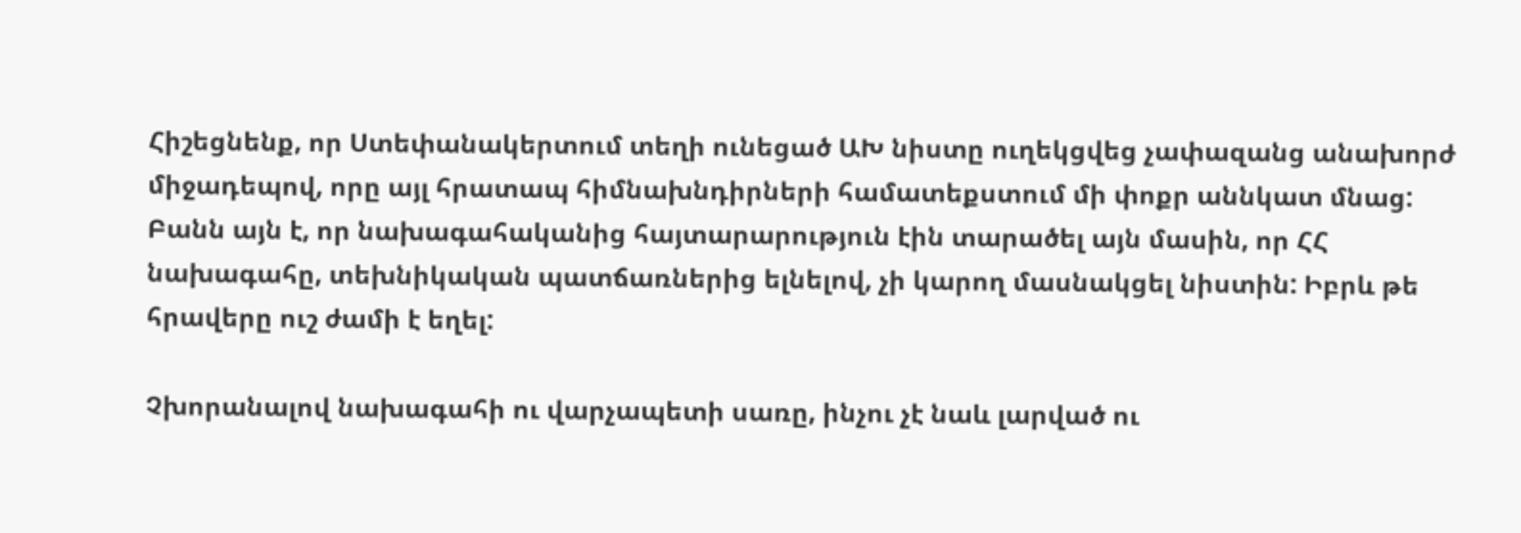Հիշեցնենք, որ Ստեփանակերտում տեղի ունեցած ԱԽ նիստը ուղեկցվեց չափազանց անախորժ միջադեպով, որը այլ հրատապ հիմնախնդիրների համատեքստում մի փոքր աննկատ մնաց: Բանն այն է, որ նախագահականից հայտարարություն էին տարածել այն մասին, որ ՀՀ նախագահը, տեխնիկական պատճառներից ելնելով, չի կարող մասնակցել նիստին: Իբրև թե հրավերը ուշ ժամի է եղել:

Չխորանալով նախագահի ու վարչապետի սառը, ինչու չէ նաև լարված ու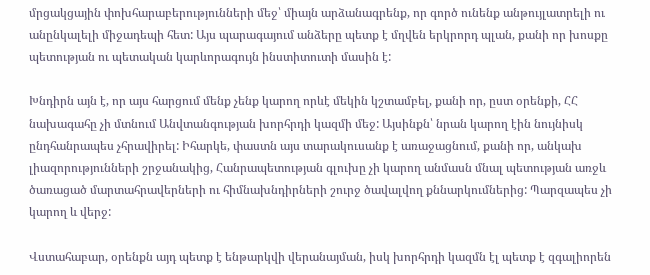մրցակցային փոխհարաբերությունների մեջ՝ միայն արձանագրենք, որ գործ ունենք անթույլատրելի ու անընկալելի միջադեպի հետ: Այս պարագայում անձերը պետք է մղվեն երկրորդ պլան, քանի որ խոսքը պետության ու պետական կարևորագույն ինստիտուտի մասին է:

Խնդիրն այն է, որ այս հարցում մենք չենք կարող որևէ մեկին կշտամբել, քանի որ, ըստ օրենքի, ՀՀ նախագահը չի մտնում Անվտանգության խորհրդի կազմի մեջ: Այսինքն՝ նրան կարող էին նույնիսկ ընդհանրապես չհրավիրել: Իհարկե, փաստն այս տարակուսանք է առաջացնում, քանի որ, անկախ լիազորությունների շրջանակից, Հանրապետության գլուխը չի կարող անմասն մնալ պետության առջև ծառացած մարտահրավերների ու հիմնախնդիրների շուրջ ծավալվող քննարկումներից: Պարզապես չի կարող և վերջ:

Վստահաբար, օրենքն այդ պետք է ենթարկվի վերանայման, իսկ խորհրդի կազմն էլ պետք է զգալիորեն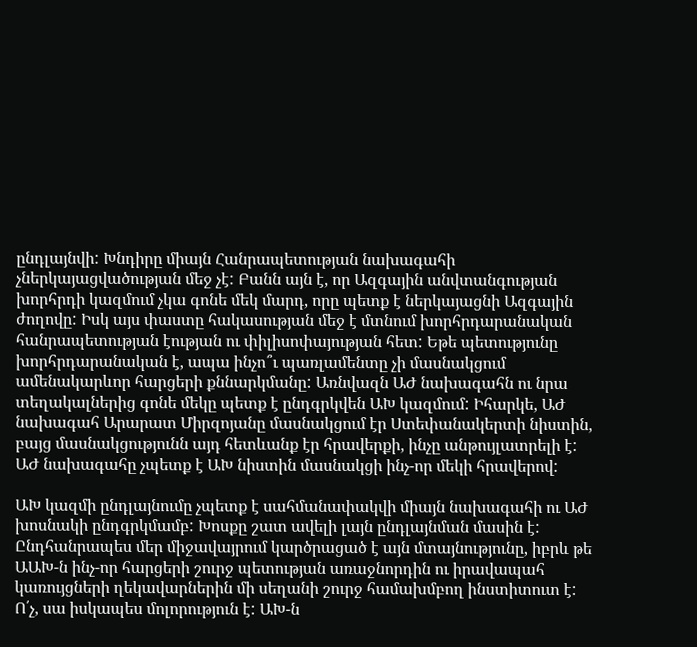ընդլայնվի: Խնդիրը միայն Հանրապետության նախագահի չներկայացվածության մեջ չէ: Բանն այն է, որ Ազգային անվտանգության խորհրդի կազմում չկա գոնե մեկ մարդ, որը պետք է ներկայացնի Ազգային ժողովը: Իսկ այս փաստը հակասության մեջ է մտնում խորհրդարանական հանրապետության էության ու փիլիսոփայության հետ: Եթե պետությունը խորհրդարանական է, ապա ինչո՞ւ պառլամենտը չի մասնակցում ամենակարևոր հարցերի քննարկմանը: Առնվազն ԱԺ նախագահն ու նրա տեղակալներից գոնե մեկը պետք է ընդգրկվեն ԱԽ կազմում: Իհարկե, ԱԺ նախագահ Արարատ Միրզոյանը մասնակցում էր Ստեփանակերտի նիստին, բայց մասնակցությունն այդ հետևանք էր հրավերքի, ինչը անթույլատրելի է: ԱԺ նախագահը չպետք է ԱԽ նիստին մասնակցի ինչ-որ մեկի հրավերով:

ԱԽ կազմի ընդլայնումը չպետք է սահմանափակվի միայն նախագահի ու ԱԺ խոսնակի ընդգրկմամբ: Խոսքը շատ ավելի լայն ընդլայնման մասին է: Ընդհանրապես մեր միջավայրում կարծրացած է այն մտայնությունը, իբրև թե ԱԱԽ-ն ինչ-որ հարցերի շուրջ պետության առաջնորդին ու իրավապահ կառույցների ղեկավարներին մի սեղանի շուրջ համախմբող ինստիտուտ է: Ո՛չ, սա իսկապես մոլորություն է: ԱԽ-ն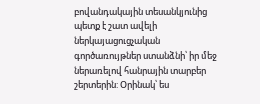բովանդակային տեսանկյունից պետք է շատ ավելի ներկայացուցչական գործառույթներ ստանձնի՝ իր մեջ ներառելով հանրային տարբեր շերտերին: Օրինակ՝ ես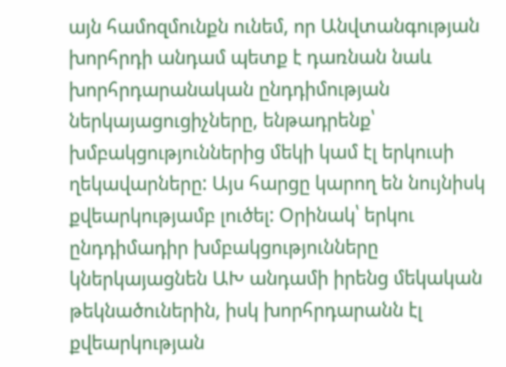այն համոզմունքն ունեմ, որ Անվտանգության խորհրդի անդամ պետք է դառնան նաև խորհրդարանական ընդդիմության ներկայացուցիչները, ենթադրենք՝ խմբակցություններից մեկի կամ էլ երկուսի ղեկավարները: Այս հարցը կարող են նույնիսկ քվեարկությամբ լուծել: Օրինակ՝ երկու ընդդիմադիր խմբակցությունները կներկայացնեն ԱԽ անդամի իրենց մեկական թեկնածուներին, իսկ խորհրդարանն էլ քվեարկության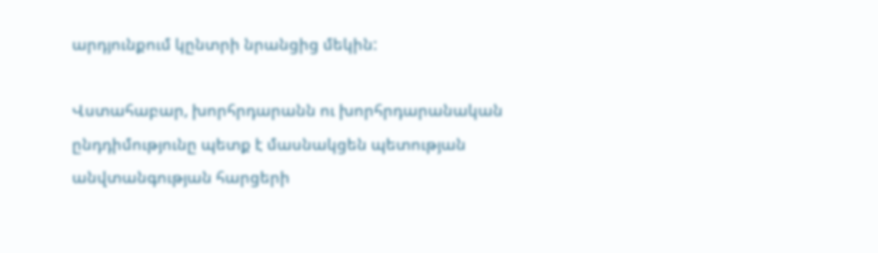արդյունքում կընտրի նրանցից մեկին:

Վստահաբար, խորհրդարանն ու խորհրդարանական ընդդիմությունը պետք է մասնակցեն պետության անվտանգության հարցերի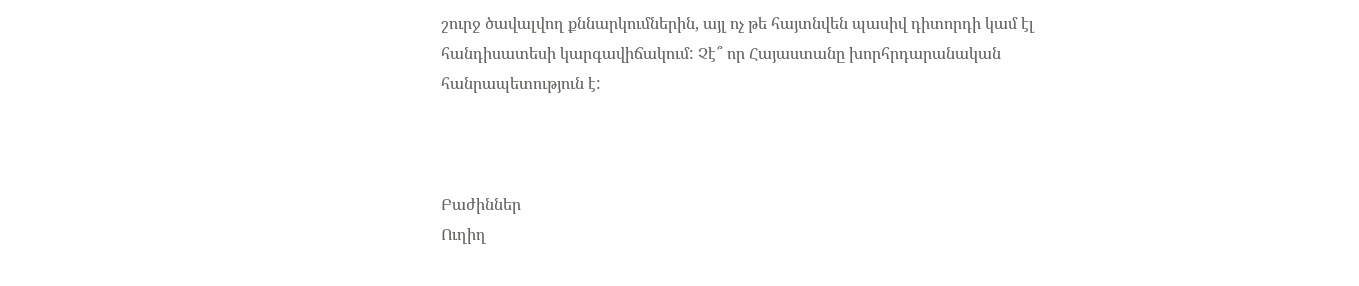շուրջ ծավալվող քննարկումներին, այլ ոչ թե հայտնվեն պասիվ դիտորդի կամ էլ հանդիսատեսի կարգավիճակում: Չէ՞ որ Հայաստանը խորհրդարանական հանրապետություն է:



Բաժիններ
Ուղիղ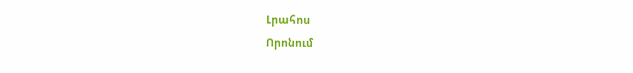Լրահոս
Որոնում